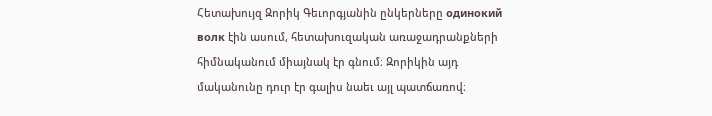Հետախույզ Զորիկ Գեւորգյանին ընկերները oдинокий волк էին ասում, հետախուզական առաջադրանքների հիմնականում միայնակ էր գնում։ Զորիկին այդ մականունը դուր էր գալիս նաեւ այլ պատճառով։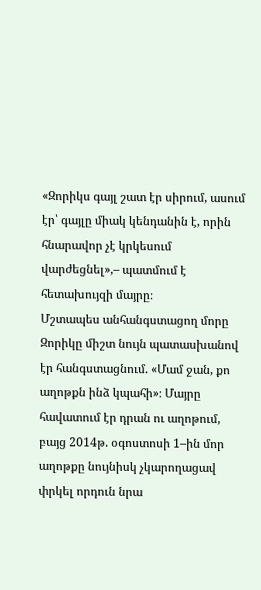«Զորիկս գայլ շատ էր սիրում, ասում էր՝ գայլը միակ կենդանին է, որին հնարավոր չէ կրկեսում վարժեցնել»,– պատմում է հետախույզի մայրը։
Մշտապես անհանգստացող մորը Զորիկը միշտ նույն պատասխանով էր հանգստացնում. «Մամ ջան, քո աղոթքն ինձ կպահի»։ Մայրը հավատում էր դրան ու աղոթում, բայց 2014թ. օգոստոսի 1–ին մոր աղոթքը նույնիսկ չկարողացավ փրկել որդուն նրա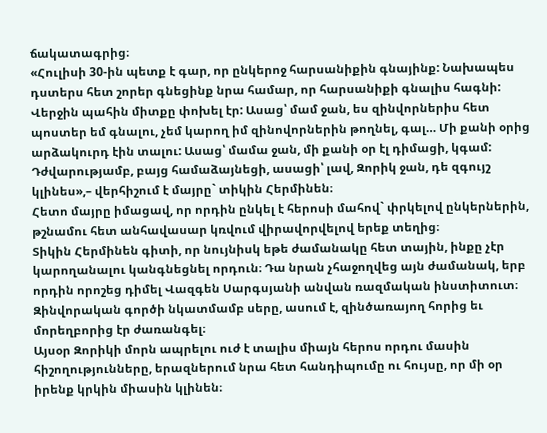ճակատագրից։
«Հուլիսի 30-ին պետք է գար, որ ընկերոջ հարսանիքին գնայինք: Նախապես դստերս հետ շորեր գնեցինք նրա համար, որ հարսանիքի գնալիս հագնի: Վերջին պահին միտքը փոխել էր: Ասաց՝ մամ ջան, ես զինվորներիս հետ պոստեր եմ գնալու, չեմ կարող իմ զինովորներին թողնել, գալ… Մի քանի օրից արձակուրդ էին տալու: Ասաց՝ մամա ջան, մի քանի օր էլ դիմացի, կգամ: Դժվարությամբ, բայց համաձայնեցի, ասացի՝ լավ, Զորիկ ջան, դե զգույշ կլինես»,– վերհիշում է մայրը` տիկին Հերմինեն։
Հետո մայրը իմացավ, որ որդին ընկել է հերոսի մահով` փրկելով ընկերներին, թշնամու հետ անհավասար կռվում վիրավորվելով երեք տեղից։
Տիկին Հերմինեն գիտի, որ նույնիսկ եթե ժամանակը հետ տային, ինքը չէր կարողանալու կանգնեցնել որդուն։ Դա նրան չհաջողվեց այն ժամանակ, երբ որդին որոշեց դիմել Վազգեն Սարգսյանի անվան ռազմական ինստիտուտ։ Զինվորական գործի նկատմամբ սերը, ասում է, զինծառայող հորից եւ մորեղբորից էր ժառանգել։
Այսօր Զորիկի մորն ապրելու ուժ է տալիս միայն հերոս որդու մասին հիշողությունները, երազներում նրա հետ հանդիպումը ու հույսը, որ մի օր իրենք կրկին միասին կլինեն։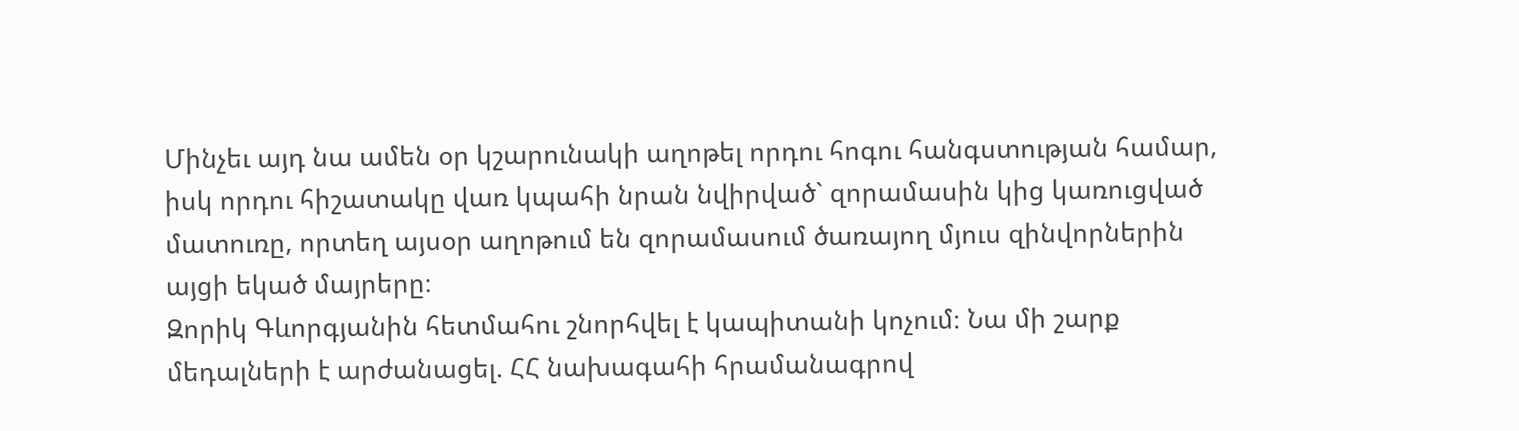Մինչեւ այդ նա ամեն օր կշարունակի աղոթել որդու հոգու հանգստության համար, իսկ որդու հիշատակը վառ կպահի նրան նվիրված` զորամասին կից կառուցված մատուռը, որտեղ այսօր աղոթում են զորամասում ծառայող մյուս զինվորներին այցի եկած մայրերը։
Զորիկ Գևորգյանին հետմահու շնորհվել է կապիտանի կոչում։ Նա մի շարք մեդալների է արժանացել. ՀՀ նախագահի հրամանագրով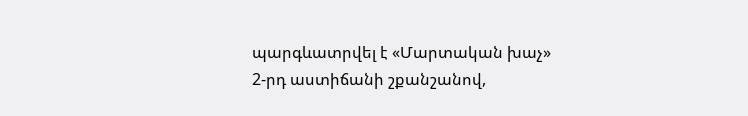պարգևատրվել է «Մարտական խաչ» 2-րդ աստիճանի շքանշանով,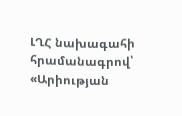ԼՂՀ նախագահի հրամանագրով՝ «Արիության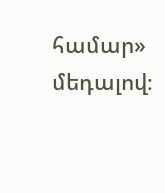համար» մեդալով։